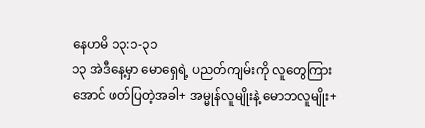နေဟမိ ၁၃:၁-၃၁
၁၃ အဲဒီနေ့မှာ မောရှေရဲ့ ပညတ်ကျမ်းကို လူတွေကြားအောင် ဖတ်ပြတဲ့အခါ+ အမ္မုန်လူမျိုးနဲ့ မောဘလူမျိုး+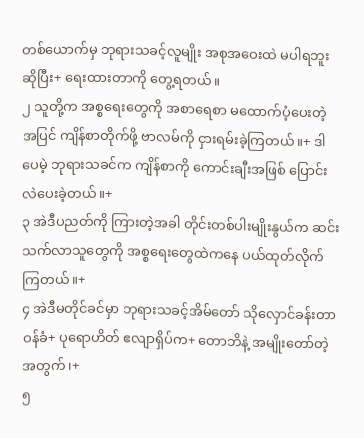တစ်ယောက်မှ ဘုရားသခင့်လူမျိုး အစုအဝေးထဲ မပါရဘူးဆိုပြီး+ ရေးထားတာကို တွေ့ရတယ်။
၂ သူတို့က အစ္စရေးတွေကို အစာရေစာ မထောက်ပံ့ပေးတဲ့အပြင် ကျိန်စာတိုက်ဖို့ ဗာလမ်ကို ငှားရမ်းခဲ့ကြတယ်။+ ဒါပေမဲ့ ဘုရားသခင်က ကျိန်စာကို ကောင်းချီးအဖြစ် ပြောင်းလဲပေးခဲ့တယ်။+
၃ အဲဒီပညတ်ကို ကြားတဲ့အခါ တိုင်းတစ်ပါးမျိုးနွယ်က ဆင်းသက်လာသူတွေကို အစ္စရေးတွေထဲကနေ ပယ်ထုတ်လိုက်ကြတယ်။+
၄ အဲဒီမတိုင်ခင်မှာ ဘုရားသခင့်အိမ်တော် သိုလှောင်ခန်းတာဝန်ခံ+ ပုရောဟိတ် ဧလျာရှိပ်က+ တောဘိနဲ့ အမျိုးတော်တဲ့အတွက်၊+
၅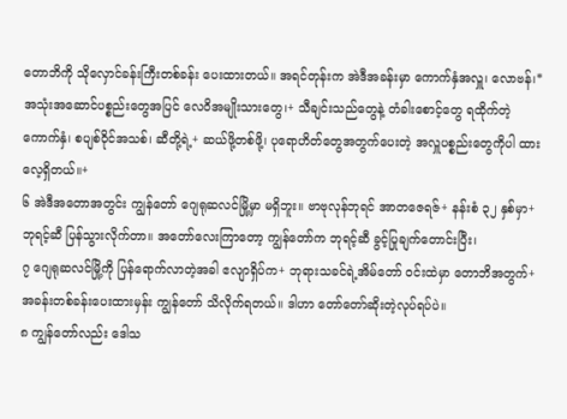တောဘိကို သိုလှောင်ခန်းကြီးတစ်ခန်း ပေးထားတယ်။ အရင်တုန်းက အဲဒီအခန်းမှာ ကောက်နှံအလှူ၊ လောဗန်၊* အသုံးအဆောင်ပစ္စည်းတွေအပြင် လေဝိအမျိုးသားတွေ၊+ သီချင်းသည်တွေနဲ့ တံခါးစောင့်တွေ ရထိုက်တဲ့ ကောက်နှံ၊ စပျစ်ဝိုင်အသစ်၊ ဆီတို့ရဲ့+ ဆယ်ဖို့တစ်ဖို့၊ ပုရောဟိတ်တွေအတွက်ပေးတဲ့ အလှူပစ္စည်းတွေကိုပါ ထားလေ့ရှိတယ်။+
၆ အဲဒီအတောအတွင်း ကျွန်တော် ဂျေရုဆလင်မြို့မှာ မရှိဘူး။ ဗာဗုလုန်ဘုရင် အာတဇေရဇ်+ နန်းစံ ၃၂ နှစ်မှာ+ ဘုရင့်ဆီ ပြန်သွားလိုက်တာ။ အတော်လေးကြာတော့ ကျွန်တော်က ဘုရင့်ဆီ ခွင့်ပြုချက်တောင်းပြီး၊
၇ ဂျေရုဆလင်မြို့ကို ပြန်ရောက်လာတဲ့အခါ ဧလျာရှိပ်က+ ဘုရားသခင်ရဲ့အိမ်တော် ဝင်းထဲမှာ တောဘိအတွက်+ အခန်းတစ်ခန်းပေးထားမှန်း ကျွန်တော် သိလိုက်ရတယ်။ ဒါဟာ တော်တော်ဆိုးတဲ့လုပ်ရပ်ပဲ။
၈ ကျွန်တော်လည်း ဒေါသ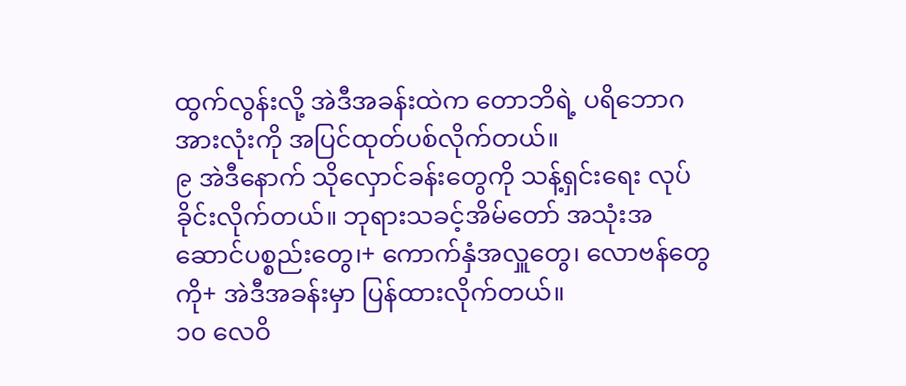ထွက်လွန်းလို့ အဲဒီအခန်းထဲက တောဘိရဲ့ ပရိဘောဂအားလုံးကို အပြင်ထုတ်ပစ်လိုက်တယ်။
၉ အဲဒီနောက် သိုလှောင်ခန်းတွေကို သန့်ရှင်းရေး လုပ်ခိုင်းလိုက်တယ်။ ဘုရားသခင့်အိမ်တော် အသုံးအဆောင်ပစ္စည်းတွေ၊+ ကောက်နှံအလှူတွေ၊ လောဗန်တွေကို+ အဲဒီအခန်းမှာ ပြန်ထားလိုက်တယ်။
၁၀ လေဝိ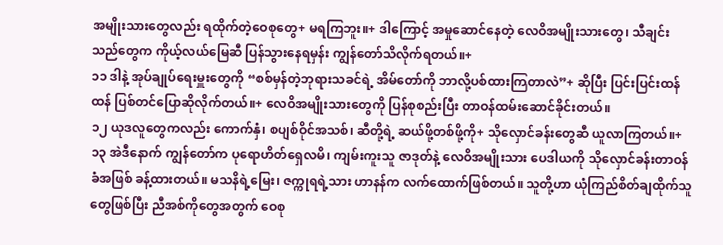အမျိုးသားတွေလည်း ရထိုက်တဲ့ဝေစုတွေ+ မရကြဘူး။+ ဒါကြောင့် အမှုဆောင်နေတဲ့ လေဝိအမျိုးသားတွေ၊ သီချင်းသည်တွေက ကိုယ့်လယ်မြေဆီ ပြန်သွားနေရမှန်း ကျွန်တော်သိလိုက်ရတယ်။+
၁၁ ဒါနဲ့ အုပ်ချုပ်ရေးမှူးတွေကို “စစ်မှန်တဲ့ဘုရားသခင်ရဲ့ အိမ်တော်ကို ဘာလို့ပစ်ထားကြတာလဲ”+ ဆိုပြီး ပြင်းပြင်းထန်ထန် ပြစ်တင်ပြောဆိုလိုက်တယ်။+ လေဝိအမျိုးသားတွေကို ပြန်စုစည်းပြီး တာဝန်ထမ်းဆောင်ခိုင်းတယ်။
၁၂ ယုဒလူတွေကလည်း ကောက်နှံ၊ စပျစ်ဝိုင်အသစ်၊ ဆီတို့ရဲ့ ဆယ်ဖို့တစ်ဖို့ကို+ သိုလှောင်ခန်းတွေဆီ ယူလာကြတယ်။+
၁၃ အဲဒီနောက် ကျွန်တော်က ပုရောဟိတ်ရှေလမိ၊ ကျမ်းကူးသူ ဇာဒုတ်နဲ့ လေဝိအမျိုးသား ပေဒါယကို သိုလှောင်ခန်းတာဝန်ခံအဖြစ် ခန့်ထားတယ်။ မသနိရဲ့မြေး၊ ဇက္ကုရရဲ့သား ဟာနန်က လက်ထောက်ဖြစ်တယ်။ သူတို့ဟာ ယုံကြည်စိတ်ချထိုက်သူတွေဖြစ်ပြီး ညီအစ်ကိုတွေအတွက် ဝေစု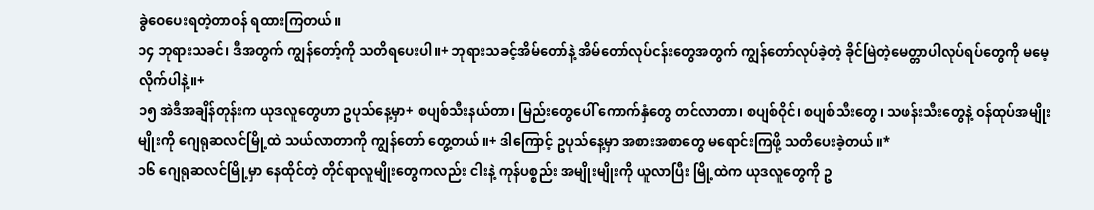ခွဲဝေပေးရတဲ့တာဝန် ရထားကြတယ်။
၁၄ ဘုရားသခင်၊ ဒီအတွက် ကျွန်တော့်ကို သတိရပေးပါ။+ ဘုရားသခင့်အိမ်တော်နဲ့ အိမ်တော်လုပ်ငန်းတွေအတွက် ကျွန်တော်လုပ်ခဲ့တဲ့ ခိုင်မြဲတဲ့မေတ္တာပါလုပ်ရပ်တွေကို မမေ့လိုက်ပါနဲ့။+
၁၅ အဲဒီအချိန်တုန်းက ယုဒလူတွေဟာ ဥပုသ်နေ့မှာ+ စပျစ်သီးနယ်တာ၊ မြည်းတွေပေါ် ကောက်နှံတွေ တင်လာတာ၊ စပျစ်ဝိုင်၊ စပျစ်သီးတွေ၊ သဖန်းသီးတွေနဲ့ ဝန်ထုပ်အမျိုးမျိုးကို ဂျေရုဆလင်မြို့ထဲ သယ်လာတာကို ကျွန်တော် တွေ့တယ်။+ ဒါကြောင့် ဥပုသ်နေ့မှာ အစားအစာတွေ မရောင်းကြဖို့ သတိပေးခဲ့တယ်။*
၁၆ ဂျေရုဆလင်မြို့မှာ နေထိုင်တဲ့ တိုင်ရာလူမျိုးတွေကလည်း ငါးနဲ့ ကုန်ပစ္စည်း အမျိုးမျိုးကို ယူလာပြီး မြို့ထဲက ယုဒလူတွေကို ဥ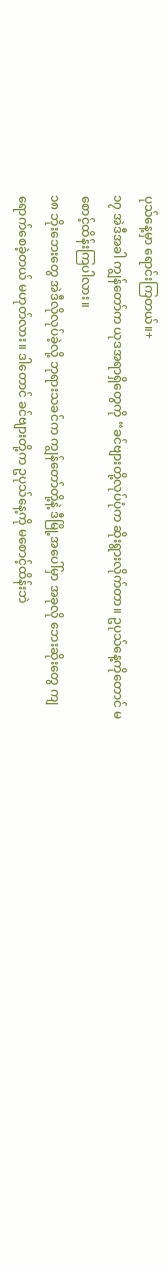ပုသ်နေ့မှာ ရောင်းကြတယ်။+
၁၇ အဲဒီအခါ ကျွန်တော်က ယုဒအရာရှိတွေကို “ခင်ဗျားတို့လုပ်ပုံက ဆိုးရွားလိုက်တာ။ ဥပုသ်နေ့ကိုတောင် မစောင့်ထိန်းကြပါလား။
၁၈ ဘိုးဘေးတွေ အဲဒီလိုလုပ်ခဲ့လို့ ဘုရားသခင်က ကျွန်တော်တို့နဲ့ ဒီမြို့အပေါ်မှာ အခုလို ဘေးဆိုးတွေ ကျရောက်စေခဲ့တယ် မဟုတ်လား။ ဒါတောင် ခင်ဗျားတို့က ဥပုသ်နေ့ကို မစောင့်ထိန်းဘဲ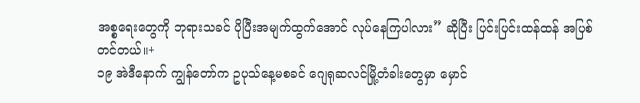အစ္စရေးတွေကို ဘုရားသခင် ပိုပြီးအမျက်ထွက်အောင် လုပ်နေကြပါလား” ဆိုပြီး ပြင်းပြင်းထန်ထန် အပြစ်တင်တယ်။+
၁၉ အဲဒီနောက် ကျွန်တော်က ဥပုသ်နေ့မစခင် ဂျေရုဆလင်မြို့တံခါးတွေမှာ မှောင်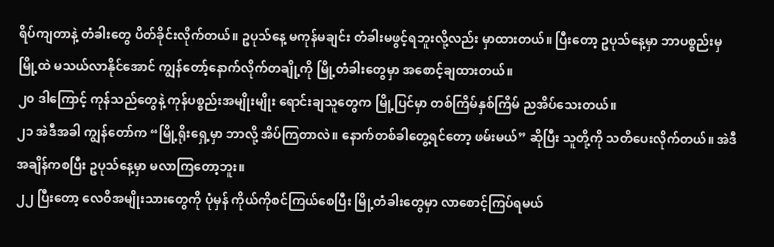ရိပ်ကျတာနဲ့ တံခါးတွေ ပိတ်ခိုင်းလိုက်တယ်။ ဥပုသ်နေ့ မကုန်မချင်း တံခါးမဖွင့်ရဘူးလို့လည်း မှာထားတယ်။ ပြီးတော့ ဥပုသ်နေ့မှာ ဘာပစ္စည်းမှ မြို့ထဲ မသယ်လာနိုင်အောင် ကျွန်တော့်နောက်လိုက်တချို့ကို မြို့တံခါးတွေမှာ အစောင့်ချထားတယ်။
၂၀ ဒါကြောင့် ကုန်သည်တွေနဲ့ ကုန်ပစ္စည်းအမျိုးမျိုး ရောင်းချသူတွေက မြို့ပြင်မှာ တစ်ကြိမ်နှစ်ကြိမ် ညအိပ်သေးတယ်။
၂၁ အဲဒီအခါ ကျွန်တော်က “မြို့ရိုးရှေ့မှာ ဘာလို့ အိပ်ကြတာလဲ။ နောက်တစ်ခါတွေ့ရင်တော့ ဖမ်းမယ်” ဆိုပြီး သူတို့ကို သတိပေးလိုက်တယ်။ အဲဒီအချိန်ကစပြီး ဥပုသ်နေ့မှာ မလာကြတော့ဘူး။
၂၂ ပြီးတော့ လေဝိအမျိုးသားတွေကို ပုံမှန် ကိုယ်ကိုစင်ကြယ်စေပြီး မြို့တံခါးတွေမှာ လာစောင့်ကြပ်ရမယ်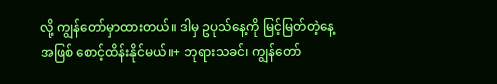လို့ ကျွန်တော်မှာထားတယ်။ ဒါမှ ဥပုသ်နေ့ကို မြင့်မြတ်တဲ့နေ့အဖြစ် စောင့်ထိန်းနိုင်မယ်။+ ဘုရားသခင်၊ ကျွန်တော်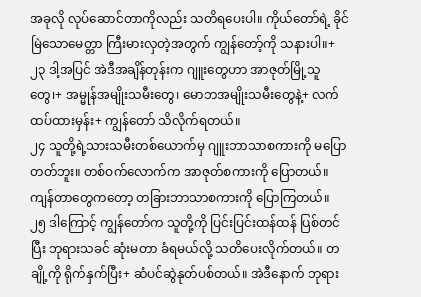အခုလို လုပ်ဆောင်တာကိုလည်း သတိရပေးပါ။ ကိုယ်တော်ရဲ့ ခိုင်မြဲသောမေတ္တာ ကြီးမားလှတဲ့အတွက် ကျွန်တော့်ကို သနားပါ။+
၂၃ ဒါ့အပြင် အဲဒီအချိန်တုန်းက ဂျူးတွေဟာ အာဇုတ်မြို့သူတွေ၊+ အမ္မုန်အမျိုးသမီးတွေ၊ မောဘအမျိုးသမီးတွေနဲ့+ လက်ထပ်ထားမှန်း+ ကျွန်တော် သိလိုက်ရတယ်။
၂၄ သူတို့ရဲ့သားသမီးတစ်ယောက်မှ ဂျူးဘာသာစကားကို မပြောတတ်ဘူး။ တစ်ဝက်လောက်က အာဇုတ်စကားကို ပြောတယ်။ ကျန်တာတွေကတော့ တခြားဘာသာစကားကို ပြောကြတယ်။
၂၅ ဒါကြောင့် ကျွန်တော်က သူတို့ကို ပြင်းပြင်းထန်ထန် ပြစ်တင်ပြီး ဘုရားသခင် ဆုံးမတာ ခံရမယ်လို့ သတိပေးလိုက်တယ်။ တချို့ကို ရိုက်နှက်ပြီး+ ဆံပင်ဆွဲနုတ်ပစ်တယ်။ အဲဒီနောက် ဘုရား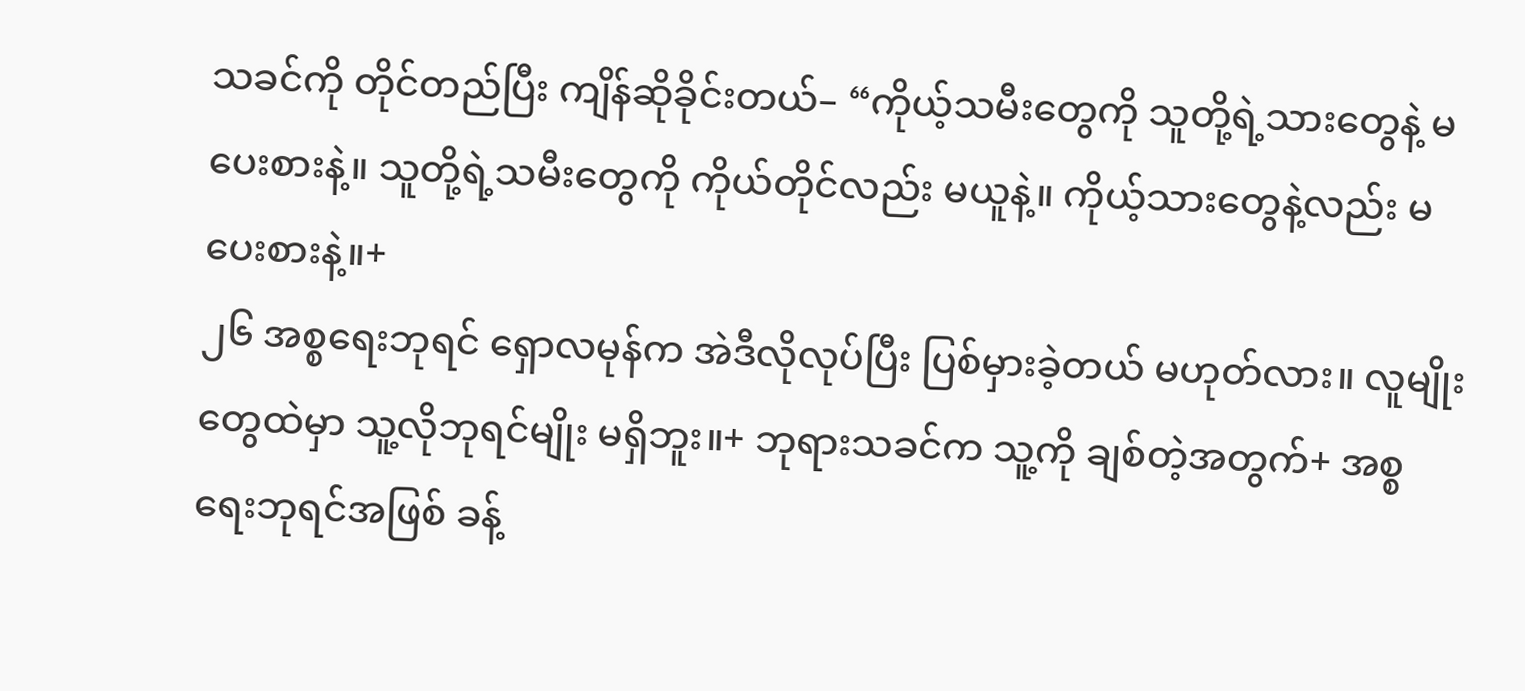သခင်ကို တိုင်တည်ပြီး ကျိန်ဆိုခိုင်းတယ်– “ကိုယ့်သမီးတွေကို သူတို့ရဲ့သားတွေနဲ့ မပေးစားနဲ့။ သူတို့ရဲ့သမီးတွေကို ကိုယ်တိုင်လည်း မယူနဲ့။ ကိုယ့်သားတွေနဲ့လည်း မပေးစားနဲ့။+
၂၆ အစ္စရေးဘုရင် ရှောလမုန်က အဲဒီလိုလုပ်ပြီး ပြစ်မှားခဲ့တယ် မဟုတ်လား။ လူမျိုးတွေထဲမှာ သူ့လိုဘုရင်မျိုး မရှိဘူး။+ ဘုရားသခင်က သူ့ကို ချစ်တဲ့အတွက်+ အစ္စရေးဘုရင်အဖြစ် ခန့်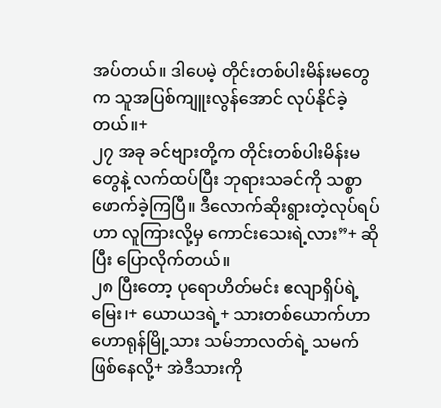အပ်တယ်။ ဒါပေမဲ့ တိုင်းတစ်ပါးမိန်းမတွေက သူအပြစ်ကျူးလွန်အောင် လုပ်နိုင်ခဲ့တယ်။+
၂၇ အခု ခင်ဗျားတို့က တိုင်းတစ်ပါးမိန်းမတွေနဲ့ လက်ထပ်ပြီး ဘုရားသခင်ကို သစ္စာဖောက်ခဲ့ကြပြီ။ ဒီလောက်ဆိုးရွားတဲ့လုပ်ရပ်ဟာ လူကြားလို့မှ ကောင်းသေးရဲ့လား”+ ဆိုပြီး ပြောလိုက်တယ်။
၂၈ ပြီးတော့ ပုရောဟိတ်မင်း ဧလျာရှိပ်ရဲ့မြေး၊+ ယောယဒရဲ့+ သားတစ်ယောက်ဟာ ဟောရုန်မြို့သား သမ်ဘာလတ်ရဲ့ သမက်ဖြစ်နေလို့+ အဲဒီသားကို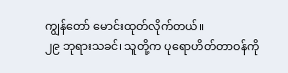ကျွန်တော် မောင်းထုတ်လိုက်တယ်။
၂၉ ဘုရားသခင်၊ သူတို့က ပုရောဟိတ်တာဝန်ကို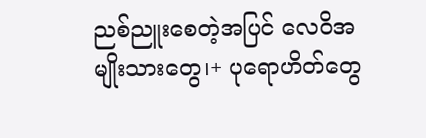ညစ်ညူးစေတဲ့အပြင် လေဝိအမျိုးသားတွေ၊+ ပုရောဟိတ်တွေ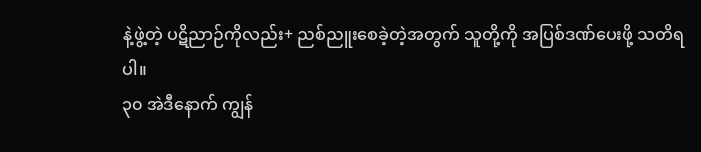နဲ့ဖွဲ့တဲ့ ပဋိညာဉ်ကိုလည်း+ ညစ်ညူးစေခဲ့တဲ့အတွက် သူတို့ကို အပြစ်ဒဏ်ပေးဖို့ သတိရပါ။
၃၀ အဲဒီနောက် ကျွန်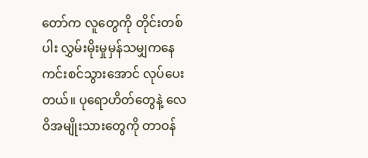တော်က လူတွေကို တိုင်းတစ်ပါး လွှမ်းမိုးမှုမှန်သမျှကနေ ကင်းစင်သွားအောင် လုပ်ပေးတယ်။ ပုရောဟိတ်တွေနဲ့ လေဝိအမျိုးသားတွေကို တာဝန်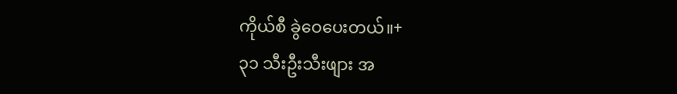ကိုယ်စီ ခွဲဝေပေးတယ်။+
၃၁ သီးဦးသီးဖျား အ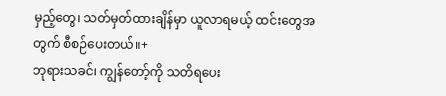မှည့်တွေ၊ သတ်မှတ်ထားချိန်မှာ ယူလာရမယ့် ထင်းတွေအတွက် စီစဉ်ပေးတယ်။+
ဘုရားသခင်၊ ကျွန်တော့်ကို သတိရပေး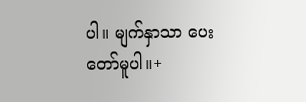ပါ။ မျက်နှာသာ ပေးတော်မူပါ။+